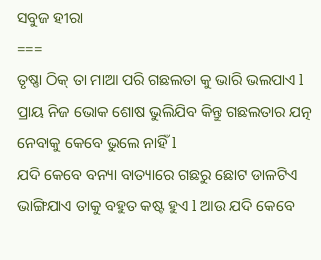ସବୁଜ ହୀରା
===
ତୃଷ୍ଣା ଠିକ୍ ତା ମାଆ ପରି ଗଛଲତା କୁ ଭାରି ଭଲପାଏ l ପ୍ରାୟ ନିଜ ଭୋକ ଶୋଷ ଭୁଲିଯିବ କିନ୍ତୁ ଗଛଲତାର ଯତ୍ନ ନେବାକୁ କେବେ ଭୁଲେ ନାହିଁ l
ଯଦି କେବେ ବନ୍ୟା ବାତ୍ୟାରେ ଗଛରୁ ଛୋଟ ଡାଳଟିଏ ଭାଙ୍ଗିଯାଏ ତାକୁ ବହୁତ କଷ୍ଟ ହୁଏ l ଆଉ ଯଦି କେବେ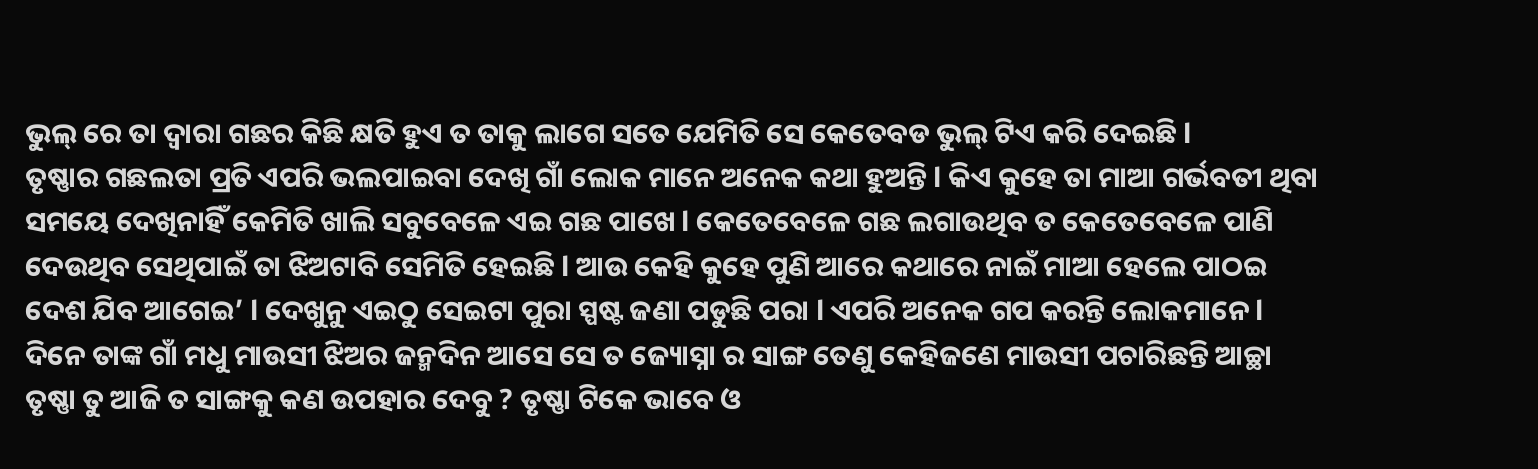ଭୁଲ୍ ରେ ତା ଦ୍ୱାରା ଗଛର କିଛି କ୍ଷତି ହୁଏ ତ ତାକୁ ଲାଗେ ସତେ ଯେମିତି ସେ କେତେବଡ ଭୁଲ୍ ଟିଏ କରି ଦେଇଛି l
ତୃଷ୍ଣାର ଗଛଲତା ପ୍ରତି ଏପରି ଭଲପାଇବା ଦେଖି ଗାଁ ଲୋକ ମାନେ ଅନେକ କଥା ହୁଅନ୍ତି l କିଏ କୁହେ ତା ମାଆ ଗର୍ଭବତୀ ଥିବା ସମୟେ ଦେଖିନାହିଁ କେମିତି ଖାଲି ସବୁବେଳେ ଏଇ ଗଛ ପାଖେ l କେତେବେଳେ ଗଛ ଲଗାଉଥିବ ତ କେତେବେଳେ ପାଣି ଦେଉଥିବ ସେଥିପାଇଁ ତା ଝିଅଟାବି ସେମିତି ହେଇଛି l ଆଉ କେହି କୁହେ ପୁଣି ଆରେ କଥାରେ ନାଇଁ ମାଆ ହେଲେ ପାଠଇ ଦେଶ ଯିବ ଆଗେଇ’ l ଦେଖୁନୁ ଏଇଠୁ ସେଇଟା ପୁରା ସ୍ପଷ୍ଟ ଜଣା ପଡୁଛି ପରା l ଏପରି ଅନେକ ଗପ କରନ୍ତି ଲୋକମାନେ l
ଦିନେ ତାଙ୍କ ଗାଁ ମଧୁ ମାଉସୀ ଝିଅର ଜନ୍ମଦିନ ଆସେ ସେ ତ ଜ୍ୟୋସ୍ନା ର ସାଙ୍ଗ ତେଣୁ କେହିଜଣେ ମାଉସୀ ପଚାରିଛନ୍ତି ଆଚ୍ଛା ତୃଷ୍ଣା ତୁ ଆଜି ତ ସାଙ୍ଗକୁ କଣ ଉପହାର ଦେବୁ ? ତୃଷ୍ଣା ଟିକେ ଭାବେ ଓ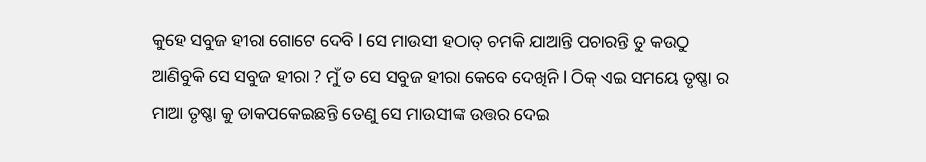କୁହେ ସବୁଜ ହୀରା ଗୋଟେ ଦେବି l ସେ ମାଉସୀ ହଠାତ୍ ଚମକି ଯାଆନ୍ତି ପଚାରନ୍ତି ତୁ କଉଠୁ ଆଣିବୁକି ସେ ସବୁଜ ହୀରା ? ମୁଁ ତ ସେ ସବୁଜ ହୀରା କେବେ ଦେଖିନି l ଠିକ୍ ଏଇ ସମୟେ ତୃଷ୍ଣା ର ମାଆ ତୃଷ୍ଣା କୁ ଡାକପକେଇଛନ୍ତି ତେଣୁ ସେ ମାଉସୀଙ୍କ ଉତ୍ତର ଦେଇ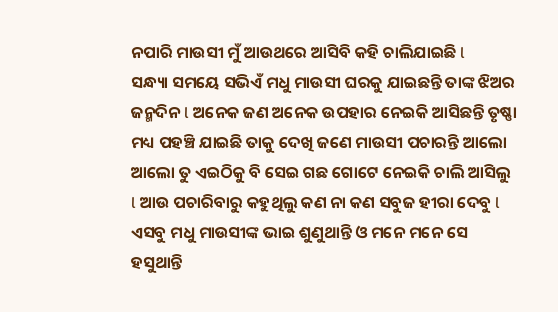ନପାରି ମାଉସୀ ମୁଁ ଆଉଥରେ ଆସିବି କହି ଚାଲିଯାଇଛି l
ସନ୍ଧ୍ୟା ସମୟେ ସଭିଏଁ ମଧୁ ମାଉସୀ ଘରକୁ ଯାଇଛନ୍ତି ତାଙ୍କ ଝିଅର ଜନ୍ମଦିନ l ଅନେକ ଜଣ ଅନେକ ଉପହାର ନେଇକି ଆସିଛନ୍ତି ତୃଷ୍ଣା ମଧ୍ୟ ପହଞ୍ଚି ଯାଇଛି ତାକୁ ଦେଖି ଜଣେ ମାଉସୀ ପଚାରନ୍ତି ଆଲୋ ଆଲୋ ତୁ ଏଇଠିକୁ ବି ସେଇ ଗଛ ଗୋଟେ ନେଇକି ଚାଲି ଆସିଲୁ l ଆଉ ପଚାରିବାରୁ କହୁଥିଲୁ କଣ ନା କଣ ସବୁଜ ହୀରା ଦେବୁ l ଏସବୁ ମଧୁ ମାଉସୀଙ୍କ ଭାଇ ଶୁଣୁଥାନ୍ତି ଓ ମନେ ମନେ ସେ ହସୁଥାନ୍ତି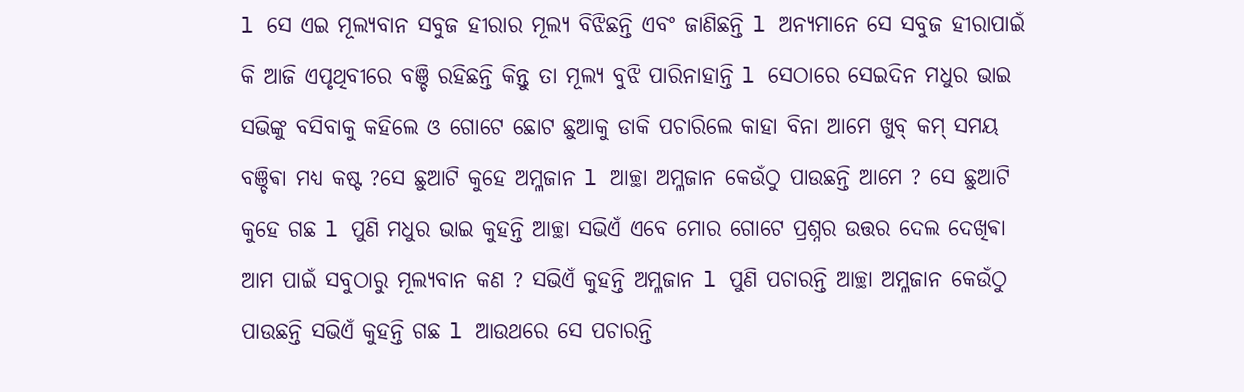l ସେ ଏଇ ମୂଲ୍ୟବାନ ସବୁଜ ହୀରାର ମୂଲ୍ୟ ବିଝିଛନ୍ତି ଏବଂ ଜାଣିଛନ୍ତି l ଅନ୍ୟମାନେ ସେ ସବୁଜ ହୀରାପାଇଁ କି ଆଜି ଏପୃଥିବୀରେ ବଞ୍ଚି ରହିଛନ୍ତି କିନ୍ତୁ ତା ମୂଲ୍ୟ ବୁଝି ପାରିନାହାନ୍ତି l ସେଠାରେ ସେଇଦିନ ମଧୁର ଭାଇ ସଭିଙ୍କୁ ବସିବାକୁ କହିଲେ ଓ ଗୋଟେ ଛୋଟ ଛୁଆକୁ ଡାକି ପଚାରିଲେ କାହା ବିନା ଆମେ ଖୁବ୍ କମ୍ ସମୟ ବଞ୍ଚିଵା ମଧ୍ୟ କଷ୍ଟ ?ସେ ଛୁଆଟି କୁହେ ଅମ୍ଳଜାନ l ଆଚ୍ଛା ଅମ୍ଳଜାନ କେଉଁଠୁ ପାଉଛନ୍ତି ଆମେ ? ସେ ଛୁଆଟି କୁହେ ଗଛ l ପୁଣି ମଧୁର ଭାଇ କୁହନ୍ତି ଆଚ୍ଛା ସଭିଏଁ ଏବେ ମୋର ଗୋଟେ ପ୍ରଶ୍ନର ଉତ୍ତର ଦେଲ ଦେଖିଵା ଆମ ପାଇଁ ସବୁଠାରୁ ମୂଲ୍ୟବାନ କଣ ? ସଭିଏଁ କୁହନ୍ତି ଅମ୍ଳଜାନ l ପୁଣି ପଚାରନ୍ତି ଆଚ୍ଛା ଅମ୍ଳଜାନ କେଉଁଠୁ ପାଉଛନ୍ତି ସଭିଏଁ କୁହନ୍ତି ଗଛ l ଆଉଥରେ ସେ ପଚାରନ୍ତି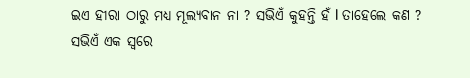ଇଏ ହୀରା ଠାରୁ ମଧ୍ୟ ମୂଲ୍ୟବାନ ନା ? ସଭିଏଁ କୁହନ୍ତି ହଁ l ତାହେଲେ କଣ ? ସଭିଏଁ ଏକ ସ୍ଵରେ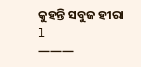କୁହନ୍ତି ସବୁଜ ହୀରା l
———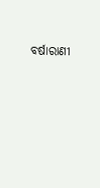ବର୍ଷାରାଣୀ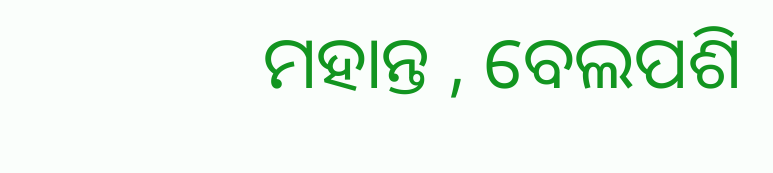ମହାନ୍ତ , ବେଲପଶି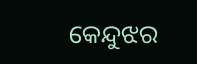କେନ୍ଦୁଝର